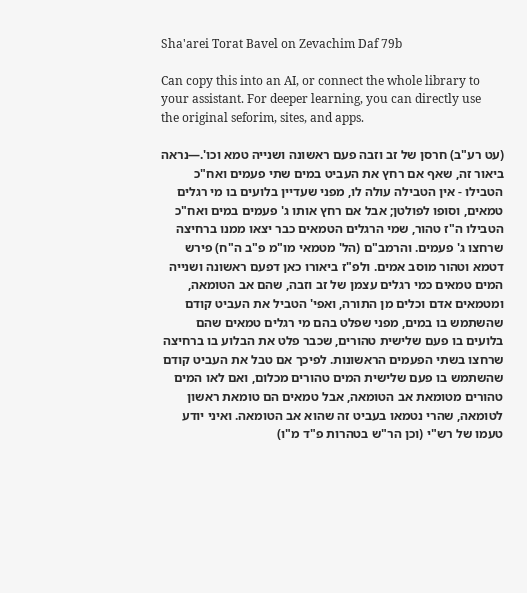Sha'arei Torat Bavel on Zevachim Daf 79b

Can copy this into an AI, or connect the whole library to your assistant. For deeper learning, you can directly use the original seforim, sites, and apps.

(עט רע"ב) חרסן של זב וזבה פעם ראשונה ושנייה טמא וכו'.—נראה ביאור זה, שאף אם רחץ את העביט במים שתי פעמים ואח"כ הטבילו - אין הטבילה עולה לו, מפני שעדיין בלועים בו מי רגלים טמאים, וסופו לפולטן; אבל אם רחץ אותו ג' פעמים במים ואח"כ הטבילו ה"ז טהור, שמי הרגלים הטמאים כבר יצאו ממנו ברחיצה שרחצו ג' פעמים. והרמב"ם (הל' מטמאי מו"מ פ"ב ה"ח) פירש דטמא וטהור מוסב אמים. ולפ"ז ביאורו כאן דפעם ראשונה ושנייה המים טמאים כמי רגלים עצמן של זב וזבה, שהם אב הטומאה, ומטמאים אדם וכלים מן התורה, ואפי' הטביל את העביט קודם שהשתמש בו במים, מפני שפלט בהם מי רגלים טמאים שהם בלועים בו פעם שלישית טהורים, שכבר פלט את הבלוע בו ברחיצה שרחצו בשתי הפעמים הראשונות. לפיכך אם טבל את העביט קודם שהשתמש בו פעם שלישית המים טהורים מכלום, ואם לאו המים טהורים מטומאת אב הטומאה, אבל טמאים הם טומאת ראשון לטומאה, שהרי נטמאו בעביט זה שהוא אב הטומאה. ואיני יודע טעמו של רש"י (וכן הר"ש בטהרות פ"ד מ"ו)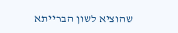שהוציא לשון הברייתא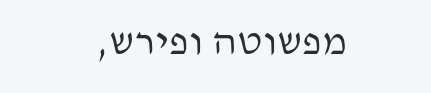מפשוטה ופירש,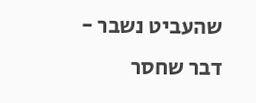שהעביט נשבר - דבר שחסר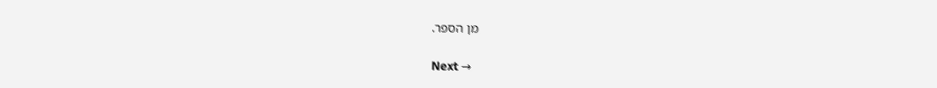מן הספר.

Next →